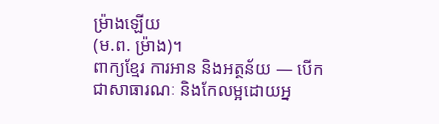ម្រ៉ាងឡើយ
(ម.ព. ម៉្រាង)។
ពាក្យខ្មែរ ការអាន និងអត្ថន័យ — បើកជាសាធារណៈ និងកែលម្អដោយអ្ន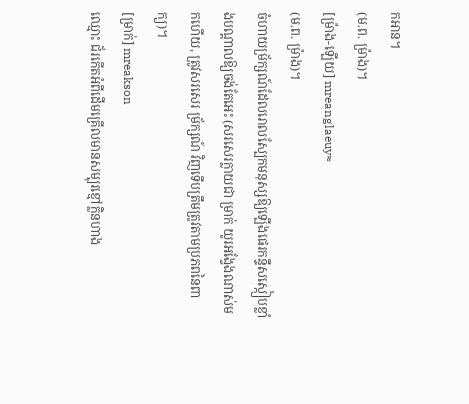កអាន។
(ម.ព. ម៉្រាង)។
[ម៉្រាង-ឡើយ] mreanglaeuy≈
(ម.ព. ម៉្រាង)។
ចំហាយម្រ័ក្សណ៍ដែលរោលស្បែកមនុស្សឱ្យឡើងផេរកន្ទឹសស្កៀបខ្លាំងបណ្ដាលឱ្យចង់តែអេះ (សរសេរក្លាយជា ម្រាក់ យូរអង្វែងណាស់មកហើយ, ត្រូវសរសេរ ម្រ័ក្សណ៍ វិញទើបត្រឹមត្រូវតាមប្រភពនៃពាក្យ)។
[ម្រាក់] mreakson
ឈ្មោះ ជ័រកើតអំពីដើមគ្រើលមានសម្បុរខ្មៅក្លិនហាង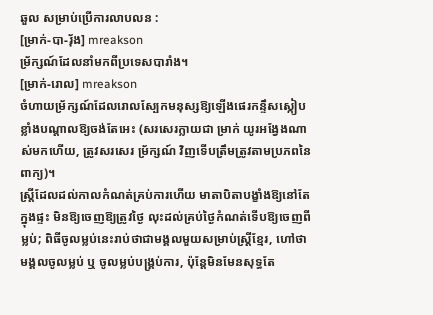ឆួល សម្រាប់ប្រើការលាបលន :
[ម្រាក់-បា-រ៉័ង] mreakson
ម្រ័ក្សណ៍ដែលនាំមកពីប្រទេសបារាំង។
[ម្រាក់-រោល] mreakson
ចំហាយម្រ័ក្សណ៍ដែលរោលស្បែកមនុស្សឱ្យឡើងផេរកន្ទឹសស្កៀបខ្លាំងបណ្ដាលឱ្យចង់តែអេះ (សរសេរក្លាយជា ម្រាក់ យូរអង្វែងណាស់មកហើយ, ត្រូវសរសេរ ម្រ័ក្សណ៍ វិញទើបត្រឹមត្រូវតាមប្រភពនៃពាក្យ)។
ស្ត្រីដែលដល់កាលកំណត់គ្រប់ការហើយ មាតាបិតាបង្ខាំងឱ្យនៅតែក្នុងផ្ទះ មិនឱ្យចេញឱ្យត្រូវថ្ងៃ លុះដល់គ្រប់ថ្ងៃកំណត់ទើបឱ្យចេញពីម្លប់; ពិធីចូលម្លប់នេះរាប់ថាជាមង្គលមួយសម្រាប់ស្ត្រីខ្មែរ, ហៅថា មង្គលចូលម្លប់ ឬ ចូលម្លប់បង្គ្រប់ការ, ប៉ុន្តែមិនមែនសុទ្ធតែ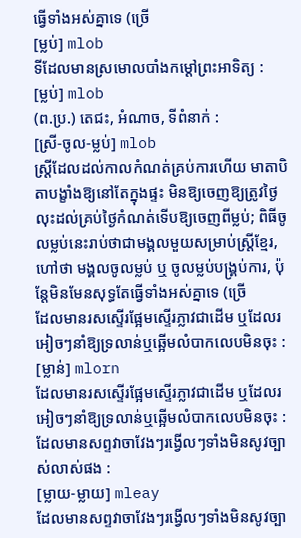ធ្វើទាំងអស់គ្នាទេ (ច្រើ
[ម្លប់] mlob
ទីដែលមានស្រមោលបាំងកម្ដៅព្រះអាទិត្យ :
[ម្លប់] mlob
(ព.ប្រ.) តេជះ, អំណាច, ទីពំនាក់ :
[ស្រី-ចូល-ម្លប់] mlob
ស្ត្រីដែលដល់កាលកំណត់គ្រប់ការហើយ មាតាបិតាបង្ខាំងឱ្យនៅតែក្នុងផ្ទះ មិនឱ្យចេញឱ្យត្រូវថ្ងៃ លុះដល់គ្រប់ថ្ងៃកំណត់ទើបឱ្យចេញពីម្លប់; ពិធីចូលម្លប់នេះរាប់ថាជាមង្គលមួយសម្រាប់ស្ត្រីខ្មែរ, ហៅថា មង្គលចូលម្លប់ ឬ ចូលម្លប់បង្គ្រប់ការ, ប៉ុន្តែមិនមែនសុទ្ធតែធ្វើទាំងអស់គ្នាទេ (ច្រើ
ដែលមានរសស្ទើរផ្អែមស្ទើរភ្លាវជាដើម ឬដែលរអៀចៗនាំឱ្យទ្រលាន់ឬឆ្អើមលំបាកលេបមិនចុះ :
[ម្លាន់] mlorn
ដែលមានរសស្ទើរផ្អែមស្ទើរភ្លាវជាដើម ឬដែលរអៀចៗនាំឱ្យទ្រលាន់ឬឆ្អើមលំបាកលេបមិនចុះ :
ដែលមានសព្ទវាចាវែងៗរង្វើលៗទាំងមិនសូវច្បាស់លាស់ផង :
[ម្លាយ-ម្លាយ] mleay
ដែលមានសព្ទវាចាវែងៗរង្វើលៗទាំងមិនសូវច្បា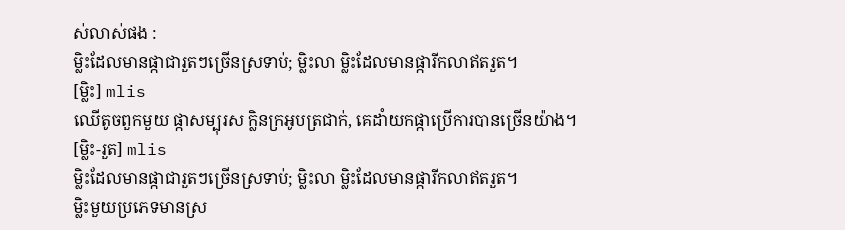ស់លាស់ផង :
ម្លិះដែលមានផ្កាជារួតៗច្រើនស្រទាប់; ម្លិះលា ម្លិះដែលមានផ្ការីកលាឥតរួត។
[ម្លិះ] mlis
ឈើតូចពួកមួយ ផ្កាសម្បុរស ក្លិនក្រអូបត្រជាក់, គេដាំយកផ្កាប្រើការបានច្រើនយ៉ាង។
[ម្លិះ-រួត] mlis
ម្លិះដែលមានផ្កាជារួតៗច្រើនស្រទាប់; ម្លិះលា ម្លិះដែលមានផ្ការីកលាឥតរួត។
ម្លិះមួយប្រភេទមានស្រ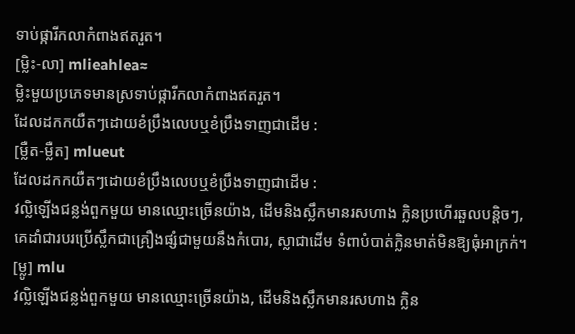ទាប់ផ្ការីកលាកំពាងឥតរួត។
[ម្លិះ-លា] mlieahlea≈
ម្លិះមួយប្រភេទមានស្រទាប់ផ្ការីកលាកំពាងឥតរួត។
ដែលដកកយឺតៗដោយខំប្រឹងលេបឬខំប្រឹងទាញជាដើម :
[ម្លឺត-ម្លឺត] mlueut
ដែលដកកយឺតៗដោយខំប្រឹងលេបឬខំប្រឹងទាញជាដើម :
វល្លិឡើងជន្លង់ពួកមួយ មានឈ្មោះច្រើនយ៉ាង, ដើមនិងស្លឹកមានរសហាង ក្លិនប្រហើរឆួលបន្តិចៗ, គេដាំជារបរប្រើស្លឹកជាគ្រឿងផ្សំជាមួយនឹងកំបោរ, ស្លាជាដើម ទំពាបំបាត់ក្លិនមាត់មិនឱ្យធុំអាក្រក់។
[ម្លូ] mlu
វល្លិឡើងជន្លង់ពួកមួយ មានឈ្មោះច្រើនយ៉ាង, ដើមនិងស្លឹកមានរសហាង ក្លិន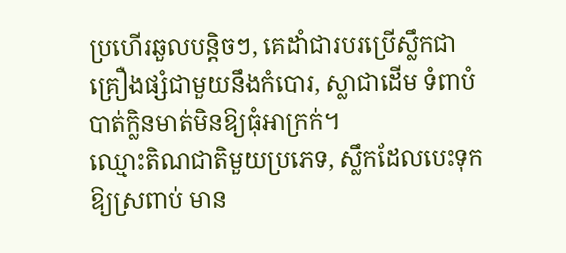ប្រហើរឆួលបន្តិចៗ, គេដាំជារបរប្រើស្លឹកជាគ្រឿងផ្សំជាមួយនឹងកំបោរ, ស្លាជាដើម ទំពាបំបាត់ក្លិនមាត់មិនឱ្យធុំអាក្រក់។
ឈ្មោះតិណជាតិមួយប្រភេទ, ស្លឹកដែលបេះទុកឱ្យស្រពាប់ មាន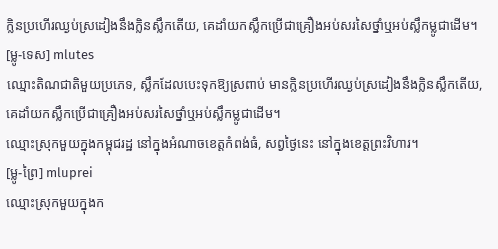ក្លិនប្រហើរឈ្ងប់ស្រដៀងនឹងក្លិនស្លឹកតើយ, គេដាំយកស្លឹកប្រើជាគ្រឿងអប់សរសៃថ្នាំឬអប់ស្លឹកម្លូជាដើម។
[ម្លូ-ទេស] mlutes
ឈ្មោះតិណជាតិមួយប្រភេទ, ស្លឹកដែលបេះទុកឱ្យស្រពាប់ មានក្លិនប្រហើរឈ្ងប់ស្រដៀងនឹងក្លិនស្លឹកតើយ, គេដាំយកស្លឹកប្រើជាគ្រឿងអប់សរសៃថ្នាំឬអប់ស្លឹកម្លូជាដើម។
ឈ្មោះស្រុកមួយក្នុងកម្ពុជរដ្ឋ នៅក្នុងអំណាចខេត្តកំពង់ធំ, សព្វថ្ងៃនេះ នៅក្នុងខេត្តព្រះវិហារ។
[ម្លូ-ព្រៃ] mluprei
ឈ្មោះស្រុកមួយក្នុងក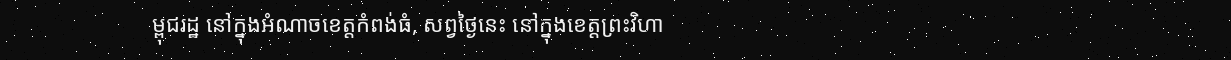ម្ពុជរដ្ឋ នៅក្នុងអំណាចខេត្តកំពង់ធំ, សព្វថ្ងៃនេះ នៅក្នុងខេត្តព្រះវិហា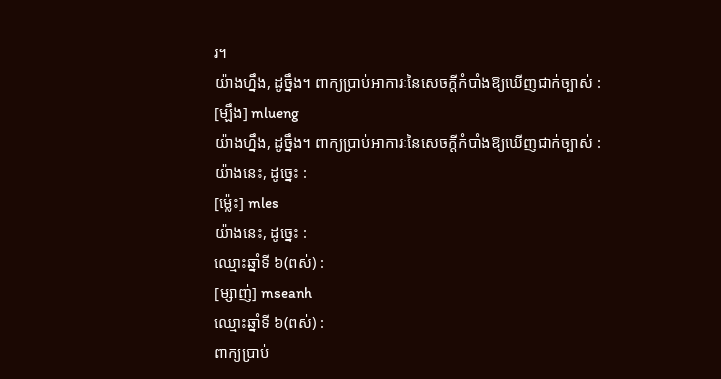រ។
យ៉ាងហ្នឹង, ដូច្នឹង។ ពាក្យប្រាប់អាការៈនៃសេចក្ដីកំបាំងឱ្យឃើញជាក់ច្បាស់ :
[ម្ឡឹង] mlueng
យ៉ាងហ្នឹង, ដូច្នឹង។ ពាក្យប្រាប់អាការៈនៃសេចក្ដីកំបាំងឱ្យឃើញជាក់ច្បាស់ :
យ៉ាងនេះ, ដូច្នេះ :
[ម៉្លេះ] mles
យ៉ាងនេះ, ដូច្នេះ :
ឈ្មោះឆ្នាំទី ៦(ពស់) :
[ម្សាញ់] mseanh
ឈ្មោះឆ្នាំទី ៦(ពស់) :
ពាក្យប្រាប់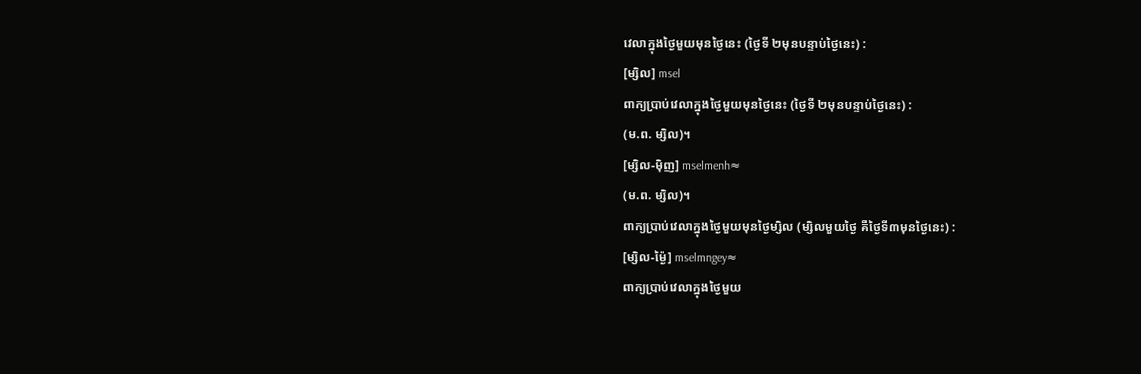វេលាក្នុងថ្ងៃមួយមុនថ្ងៃនេះ (ថ្ងៃទី ២មុនបន្ទាប់ថ្ងៃនេះ) :
[ម្សិល] msel
ពាក្យប្រាប់វេលាក្នុងថ្ងៃមួយមុនថ្ងៃនេះ (ថ្ងៃទី ២មុនបន្ទាប់ថ្ងៃនេះ) :
(ម.ព. ម្សិល)។
[ម្សិល-ម៉ិញ] mselmenh≈
(ម.ព. ម្សិល)។
ពាក្យប្រាប់វេលាក្នុងថ្ងៃមួយមុនថ្ងៃម្សិល (ម្សិលមួយថ្ងៃ គឺថ្ងៃទី៣មុនថ្ងៃនេះ) :
[ម្សិល-ម៉្ងៃ] mselmngey≈
ពាក្យប្រាប់វេលាក្នុងថ្ងៃមួយ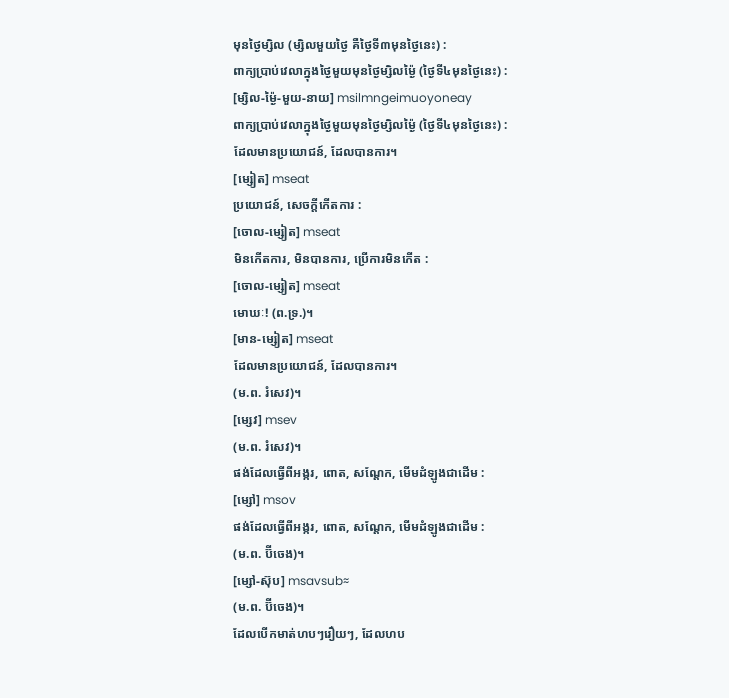មុនថ្ងៃម្សិល (ម្សិលមួយថ្ងៃ គឺថ្ងៃទី៣មុនថ្ងៃនេះ) :
ពាក្យប្រាប់វេលាក្នុងថ្ងៃមួយមុនថ្ងៃម្សិលម្ង៉ៃ (ថ្ងៃទី៤មុនថ្ងៃនេះ) :
[ម្សិល-ម្ង៉ៃ-មួយ-នាយ] msilmngeimuoyoneay
ពាក្យប្រាប់វេលាក្នុងថ្ងៃមួយមុនថ្ងៃម្សិលម្ង៉ៃ (ថ្ងៃទី៤មុនថ្ងៃនេះ) :
ដែលមានប្រយោជន៍, ដែលបានការ។
[ម្សៀត] mseat
ប្រយោជន៍, សេចក្ដីកើតការ :
[ចោល-ម្សៀត] mseat
មិនកើតការ, មិនបានការ, ប្រើការមិនកើត :
[ចោល-ម្សៀត] mseat
មោឃៈ! (ព.ទ្រ.)។
[មាន-ម្សៀត] mseat
ដែលមានប្រយោជន៍, ដែលបានការ។
(ម.ព. រំសេវ)។
[ម្សេវ] msev
(ម.ព. រំសេវ)។
ផង់ដែលធ្វើពីអង្ករ, ពោត, សណ្ដែក, មើមដំឡូងជាដើម :
[ម្សៅ] msov
ផង់ដែលធ្វើពីអង្ករ, ពោត, សណ្ដែក, មើមដំឡូងជាដើម :
(ម.ព. ប៊ីចេង)។
[ម្សៅ-ស៊ុប] msavsub≈
(ម.ព. ប៊ីចេង)។
ដែលបើកមាត់ហបៗរឿយៗ, ដែលហប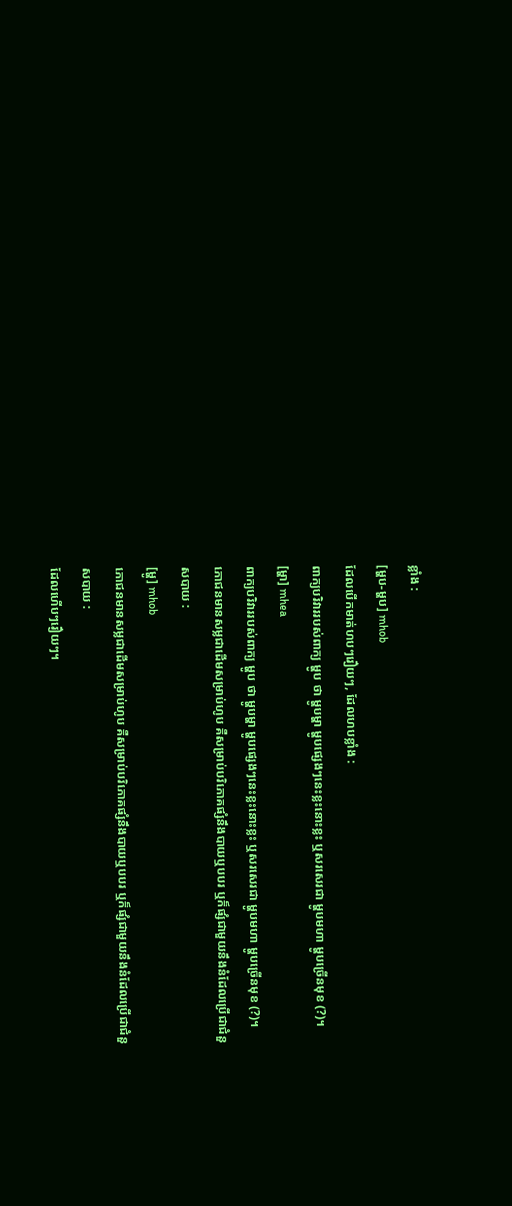ខ្លាំង :
[ម្ហប-ម្ហប] mhob
ដែលបើកមាត់ហបៗរឿយៗ, ដែលហបខ្លាំង :
ពាក្យបរិវាររបស់ពាក្យ ម្ហូប ថា ម្ហូបម្ហា ម្ហូបផ្សេងៗនេះខ្លះនោះខ្លះ ឬសរសេរជា ម្ហូបមហា ម្ហូបច្រើនមុខ (?)។
[ម្ហា] mhea
ពាក្យបរិវាររបស់ពាក្យ ម្ហូប ថា ម្ហូបម្ហា ម្ហូបផ្សេងៗនេះខ្លះនោះខ្លះ ឬសរសេរជា ម្ហូបមហា ម្ហូបច្រើនមុខ (?)។
ភោជនមានសម្លជាដើមសម្រាប់ហូប គឺសម្រាប់បរិភោគផ្សំនឹងបាយឬបបរ ឬក៏ផ្សំជាមួយនឹងនំដែលប្រើជាជំនួសបាយ :
[ម្ហូ] mhob
ភោជនមានសម្លជាដើមសម្រាប់ហូប គឺសម្រាប់បរិភោគផ្សំនឹងបាយឬបបរ ឬក៏ផ្សំជាមួយនឹងនំដែលប្រើជាជំនួសបាយ :
ដែលហើបៗរឿយៗ។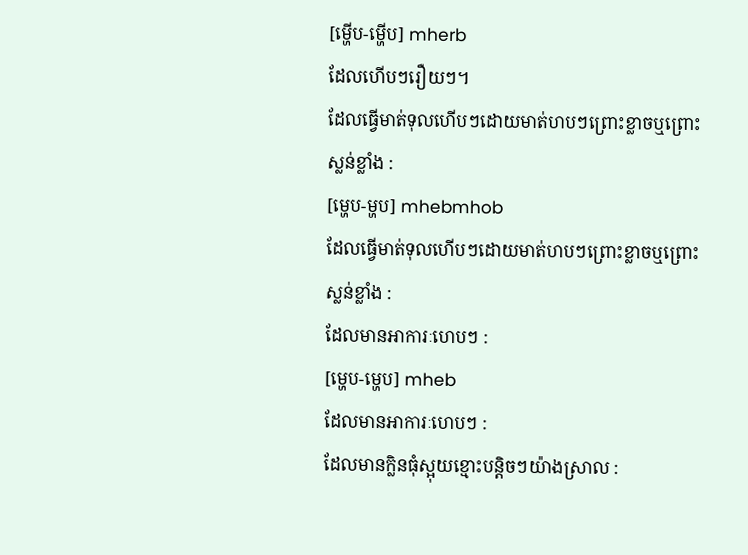[ម្ហើប-ម្ហើប] mherb
ដែលហើបៗរឿយៗ។
ដែលធ្វើមាត់ទុលហើបៗដោយមាត់ហបៗព្រោះខ្លាចឬព្រោះស្លន់ខ្លាំង :
[ម្ហេប-ម្ហប] mhebmhob
ដែលធ្វើមាត់ទុលហើបៗដោយមាត់ហបៗព្រោះខ្លាចឬព្រោះស្លន់ខ្លាំង :
ដែលមានអាការៈហេបៗ :
[ម្ហេប-ម្ហេប] mheb
ដែលមានអាការៈហេបៗ :
ដែលមានក្លិនធុំស្អុយខ្មោះបន្តិចៗយ៉ាងស្រាល :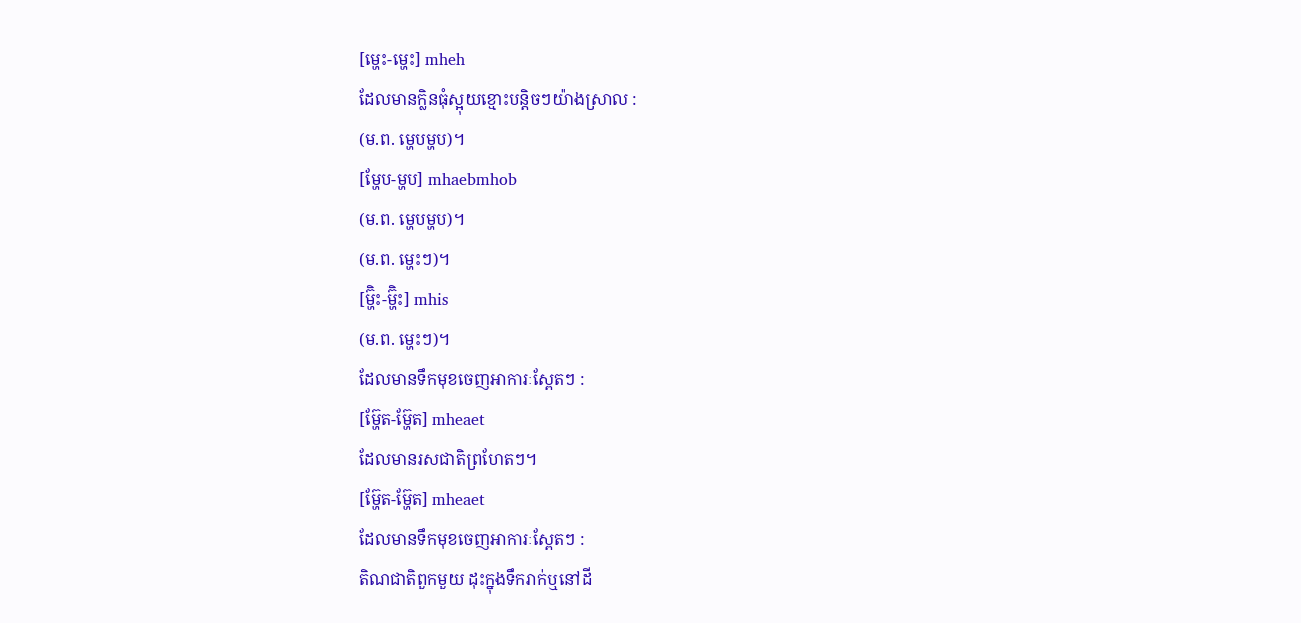[ម្ហេះ-ម្ហេះ] mheh
ដែលមានក្លិនធុំស្អុយខ្មោះបន្តិចៗយ៉ាងស្រាល :
(ម.ព. ម្ហេបម្ហប)។
[ម្ហែប-ម្ហប] mhaebmhob
(ម.ព. ម្ហេបម្ហប)។
(ម.ព. ម្ហេះៗ)។
[ម្ហ៊ិះ-ម្ហ៊ិះ] mhis
(ម.ព. ម្ហេះៗ)។
ដែលមានទឹកមុខចេញអាការៈស្ពែតៗ :
[ម្ហ៊ែត-ម្ហ៊ែត] mheaet
ដែលមានរសជាតិព្រហែតៗ។
[ម្ហ៊ែត-ម្ហ៊ែត] mheaet
ដែលមានទឹកមុខចេញអាការៈស្ពែតៗ :
តិណជាតិពួកមួយ ដុះក្នុងទឹករាក់ឬនៅដី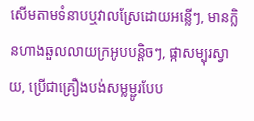សើមតាមទំនាបឬវាលស្រែដោយអន្លើៗ, មានក្លិនហាងឆួលលាយក្រអូបបន្តិចៗ, ផ្កាសម្បុរស្វាយ, ប្រើជាគ្រឿងបង់សម្លម្ជូរបែប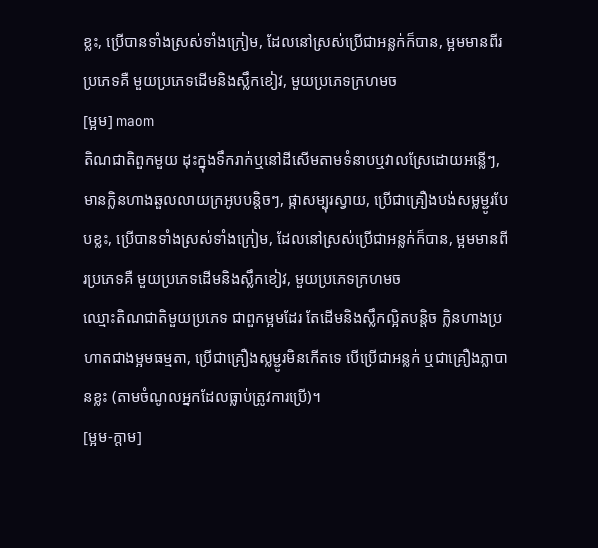ខ្លះ, ប្រើបានទាំងស្រស់ទាំងក្រៀម, ដែលនៅស្រស់ប្រើជាអន្លក់ក៏បាន, ម្អមមានពីរប្រភេទគឺ មួយប្រភេទដើមនិងស្លឹកខៀវ, មួយប្រភេទក្រហមច
[ម្អម] maom
តិណជាតិពួកមួយ ដុះក្នុងទឹករាក់ឬនៅដីសើមតាមទំនាបឬវាលស្រែដោយអន្លើៗ, មានក្លិនហាងឆួលលាយក្រអូបបន្តិចៗ, ផ្កាសម្បុរស្វាយ, ប្រើជាគ្រឿងបង់សម្លម្ជូរបែបខ្លះ, ប្រើបានទាំងស្រស់ទាំងក្រៀម, ដែលនៅស្រស់ប្រើជាអន្លក់ក៏បាន, ម្អមមានពីរប្រភេទគឺ មួយប្រភេទដើមនិងស្លឹកខៀវ, មួយប្រភេទក្រហមច
ឈ្មោះតិណជាតិមួយប្រភេទ ជាពួកម្អមដែរ តែដើមនិងស្លឹកល្អិតបន្តិច ក្លិនហាងប្រហាតជាងម្អមធម្មតា, ប្រើជាគ្រឿងស្លម្ជូរមិនកើតទេ បើប្រើជាអន្លក់ ឬជាគ្រឿងភ្លាបានខ្លះ (តាមចំណូលអ្នកដែលធ្លាប់ត្រូវការប្រើ)។
[ម្អម-ក្ដាម]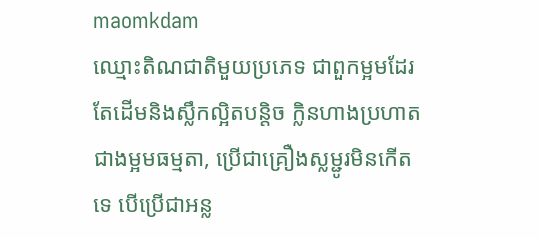maomkdam
ឈ្មោះតិណជាតិមួយប្រភេទ ជាពួកម្អមដែរ តែដើមនិងស្លឹកល្អិតបន្តិច ក្លិនហាងប្រហាតជាងម្អមធម្មតា, ប្រើជាគ្រឿងស្លម្ជូរមិនកើតទេ បើប្រើជាអន្ល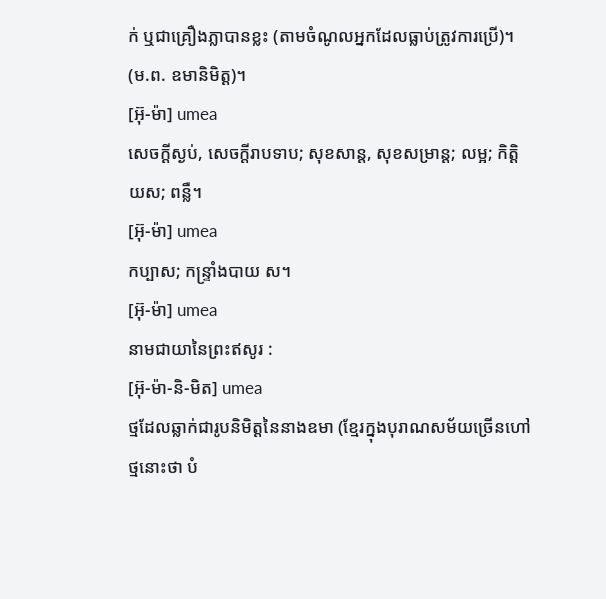ក់ ឬជាគ្រឿងភ្លាបានខ្លះ (តាមចំណូលអ្នកដែលធ្លាប់ត្រូវការប្រើ)។
(ម.ព. ឧមានិមិត្ត)។
[អ៊ុ-ម៉ា] umea
សេចក្ដីស្ងប់, សេចក្ដីរាបទាប; សុខសាន្ត, សុខសម្រាន្ត; លម្អ; កិត្តិយស; ពន្លឺ។
[អ៊ុ-ម៉ា] umea
កប្បាស; កន្ទ្រាំងបាយ ស។
[អ៊ុ-ម៉ា] umea
នាមជាយានៃព្រះឥសូរ :
[អ៊ុ-ម៉ា-និ-មិត] umea
ថ្មដែលឆ្លាក់ជារូបនិមិត្តនៃនាងឧមា (ខ្មែរក្នុងបុរាណសម័យច្រើនហៅថ្មនោះថា បំ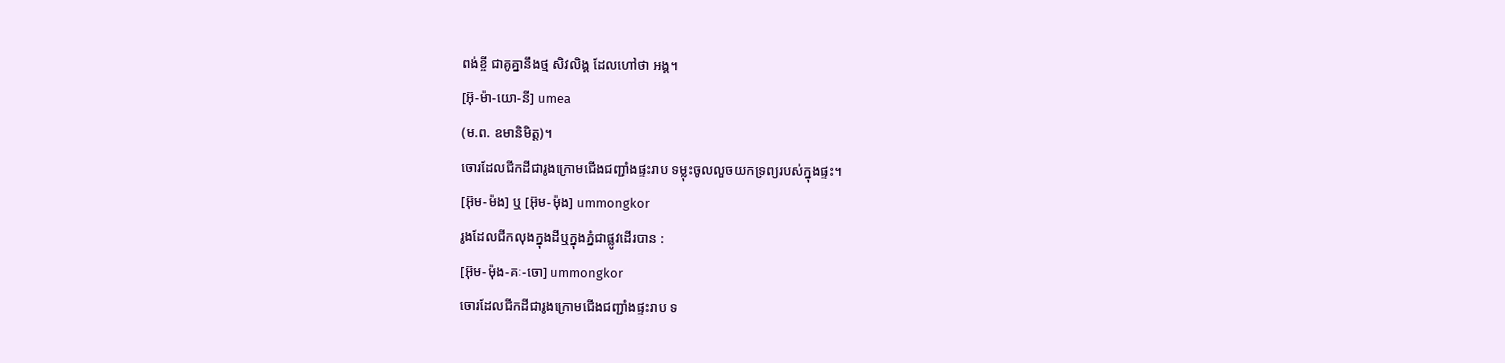ពង់ខ្ចី ជាគូគ្នានឹងថ្ម សិវលិង្គ ដែលហៅថា អង្គ។
[អ៊ុ-ម៉ា-យោ-នី] umea
(ម.ព. ឧមានិមិត្ត)។
ចោរដែលជីកដីជារូងក្រោមជើងជញ្ជាំងផ្ទះរាប ទម្លុះចូលលួចយកទ្រព្យរបស់ក្នុងផ្ទះ។
[អ៊ុម-ម៉ង] ឬ [អ៊ុម-ម៉ុង] ummongkor
រូងដែលជីកលុងក្នុងដីឬក្នុងភ្នំជាផ្លូវដើរបាន :
[អ៊ុម-ម៉ុង-គៈ-ចោ] ummongkor
ចោរដែលជីកដីជារូងក្រោមជើងជញ្ជាំងផ្ទះរាប ទ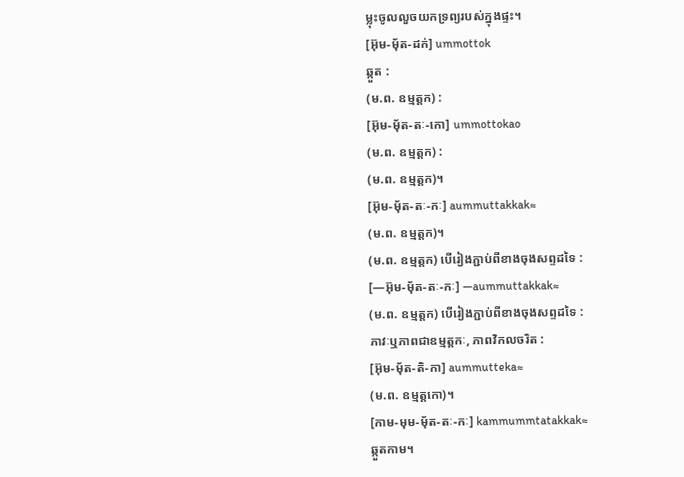ម្លុះចូលលួចយកទ្រព្យរបស់ក្នុងផ្ទះ។
[អ៊ុម-មុ័ត-ដក់] ummottok
ឆ្កួត :
(ម.ព. ឧម្មត្តក) :
[អ៊ុម-មុ័ត-តៈ-កោ] ummottokao
(ម.ព. ឧម្មត្តក) :
(ម.ព. ឧម្មត្តក)។
[អ៊ុម-មុ័ត-តៈ-កៈ] aummuttakkak≈
(ម.ព. ឧម្មត្តក)។
(ម.ព. ឧម្មត្តក) បើរៀងភ្ជាប់ពីខាងចុងសព្ទដទៃ :
[—អ៊ុម-មុ័ត-តៈ-កៈ] —aummuttakkak≈
(ម.ព. ឧម្មត្តក) បើរៀងភ្ជាប់ពីខាងចុងសព្ទដទៃ :
ភាវៈឬភាពជាឧម្មត្តកៈ, ភាពវិកលចរិត :
[អ៊ុម-មុ័ត-តិ-កា] aummutteka≈
(ម.ព. ឧម្មត្តកោ)។
[កាម-មុម-ម៉័ត-តៈ-កៈ] kammummtatakkak≈
ឆ្កួតកាម។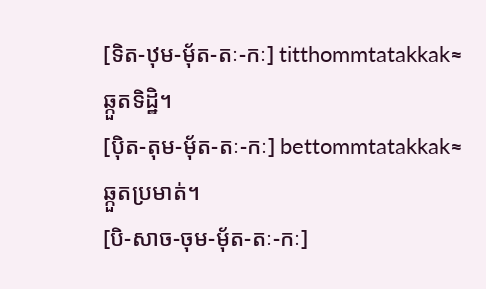[ទិត-ឋុម-ម៉័ត-តៈ-កៈ] titthommtatakkak≈
ឆ្កួតទិដ្ឋិ។
[ប៉ិត-តុម-ម៉័ត-តៈ-កៈ] bettommtatakkak≈
ឆ្កួតប្រមាត់។
[បិ-សាច-ចុម-ម៉័ត-តៈ-កៈ]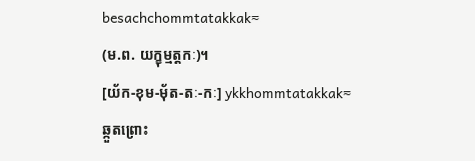besachchommtatakkak≈
(ម.ព. យក្ខុម្មត្តកៈ)។
[យ័ក-ខុម-ម៉័ត-តៈ-កៈ] ykkhommtatakkak≈
ឆ្កួតព្រោះ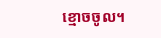ខ្មោចចូល។